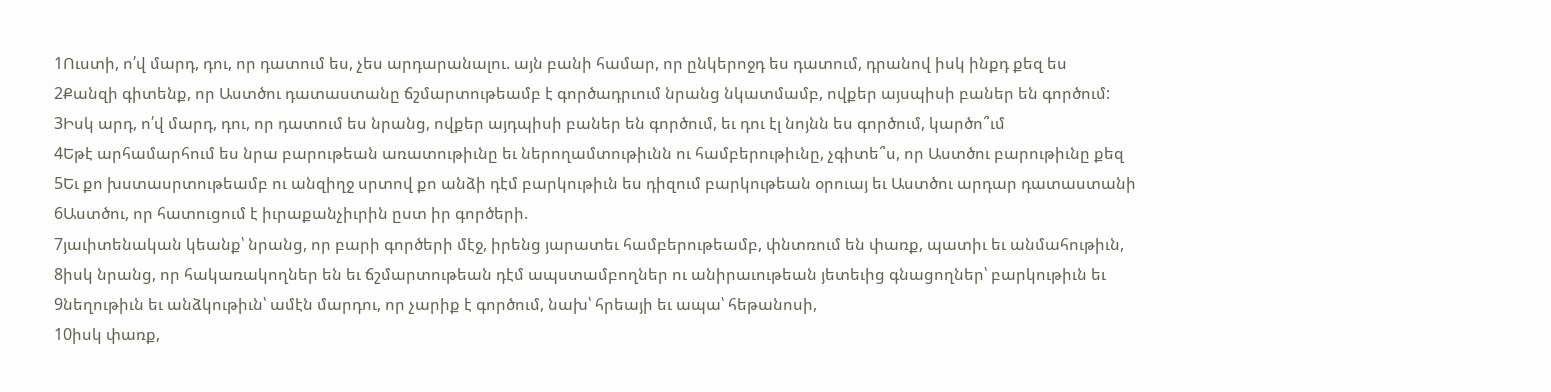1Ուստի, ո՛վ մարդ, դու, որ դատում ես, չես արդարանալու. այն բանի համար, որ ընկերոջդ ես դատում, դրանով իսկ ինքդ քեզ ես
2Քանզի գիտենք, որ Աստծու դատաստանը ճշմարտութեամբ է գործադրւում նրանց նկատմամբ, ովքեր այսպիսի բաներ են գործում:
3Իսկ արդ, ո՛վ մարդ, դու, որ դատում ես նրանց, ովքեր այդպիսի բաներ են գործում, եւ դու էլ նոյնն ես գործում, կարծո՞ւմ
4Եթէ արհամարհում ես նրա բարութեան առատութիւնը եւ ներողամտութիւնն ու համբերութիւնը, չգիտե՞ս, որ Աստծու բարութիւնը քեզ
5Եւ քո խստասրտութեամբ ու անզիղջ սրտով քո անձի դէմ բարկութիւն ես դիզում բարկութեան օրուայ եւ Աստծու արդար դատաստանի
6Աստծու, որ հատուցում է իւրաքանչիւրին ըստ իր գործերի.
7յաւիտենական կեանք՝ նրանց, որ բարի գործերի մէջ, իրենց յարատեւ համբերութեամբ, փնտռում են փառք, պատիւ եւ անմահութիւն,
8իսկ նրանց, որ հակառակողներ են եւ ճշմարտութեան դէմ ապստամբողներ ու անիրաւութեան յետեւից գնացողներ՝ բարկութիւն եւ
9նեղութիւն եւ անձկութիւն՝ ամէն մարդու, որ չարիք է գործում, նախ՝ հրեայի եւ ապա՝ հեթանոսի,
10իսկ փառք,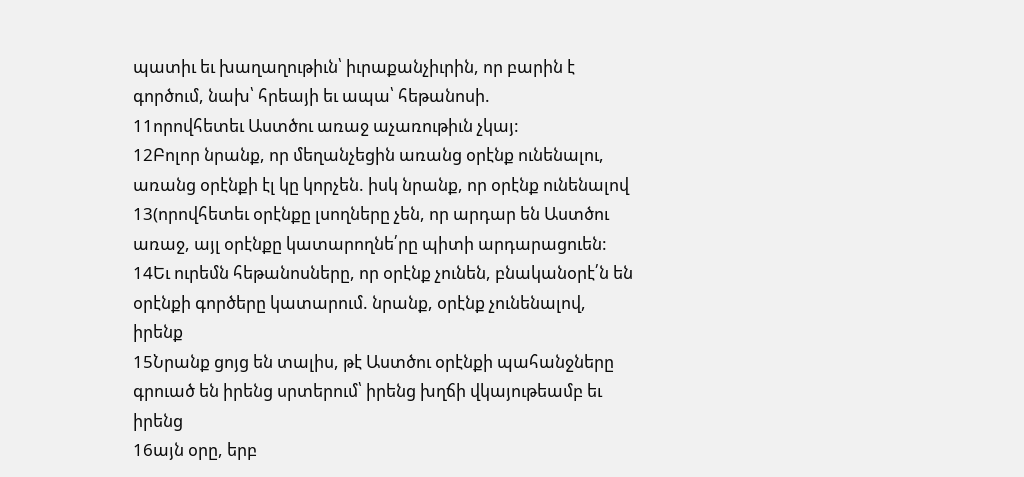պատիւ եւ խաղաղութիւն՝ իւրաքանչիւրին, որ բարին է գործում, նախ՝ հրեայի եւ ապա՝ հեթանոսի.
11որովհետեւ Աստծու առաջ աչառութիւն չկայ:
12Բոլոր նրանք, որ մեղանչեցին առանց օրէնք ունենալու, առանց օրէնքի էլ կը կորչեն. իսկ նրանք, որ օրէնք ունենալով
13(որովհետեւ օրէնքը լսողները չեն, որ արդար են Աստծու առաջ, այլ օրէնքը կատարողնե՛րը պիտի արդարացուեն:
14Եւ ուրեմն հեթանոսները, որ օրէնք չունեն, բնականօրէ՛ն են օրէնքի գործերը կատարում. նրանք, օրէնք չունենալով, իրենք
15Նրանք ցոյց են տալիս, թէ Աստծու օրէնքի պահանջները գրուած են իրենց սրտերում՝ իրենց խղճի վկայութեամբ եւ իրենց
16այն օրը, երբ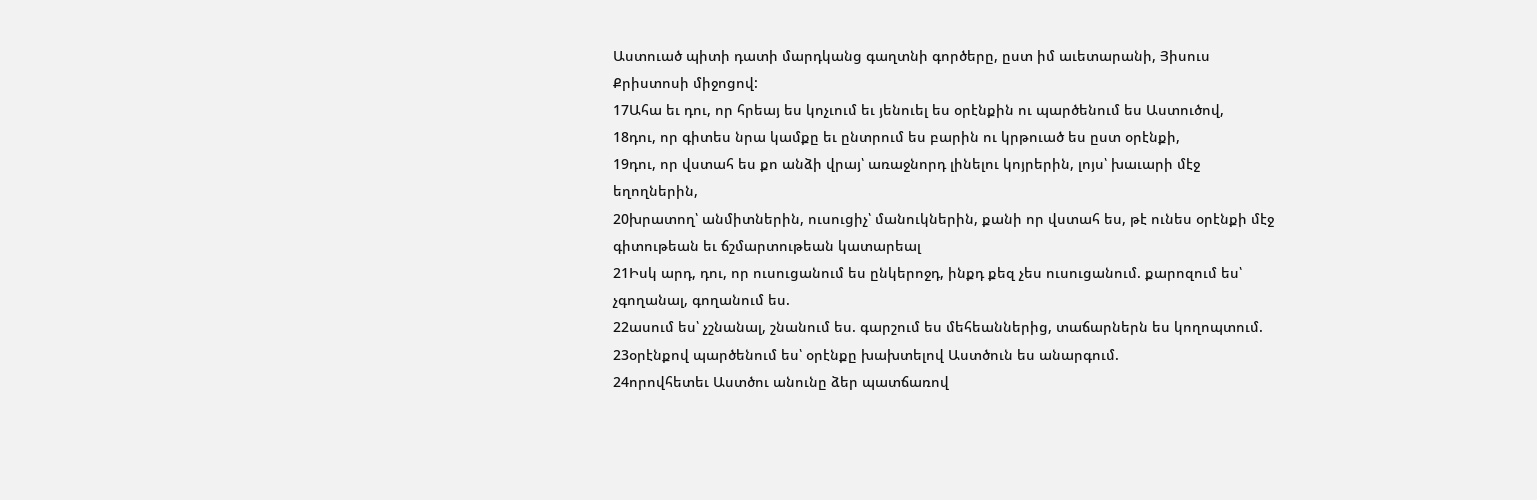Աստուած պիտի դատի մարդկանց գաղտնի գործերը, ըստ իմ աւետարանի, Յիսուս Քրիստոսի միջոցով:
17Ահա եւ դու, որ հրեայ ես կոչւում եւ յենուել ես օրէնքին ու պարծենում ես Աստուծով,
18դու, որ գիտես նրա կամքը եւ ընտրում ես բարին ու կրթուած ես ըստ օրէնքի,
19դու, որ վստահ ես քո անձի վրայ՝ առաջնորդ լինելու կոյրերին, լոյս՝ խաւարի մէջ եղողներին,
20խրատող՝ անմիտներին, ուսուցիչ՝ մանուկներին, քանի որ վստահ ես, թէ ունես օրէնքի մէջ գիտութեան եւ ճշմարտութեան կատարեալ
21Իսկ արդ, դու, որ ուսուցանում ես ընկերոջդ, ինքդ քեզ չես ուսուցանում. քարոզում ես՝ չգողանալ, գողանում ես.
22ասում ես՝ չշնանալ, շնանում ես. գարշում ես մեհեաններից, տաճարներն ես կողոպտում.
23օրէնքով պարծենում ես՝ օրէնքը խախտելով Աստծուն ես անարգում.
24որովհետեւ Աստծու անունը ձեր պատճառով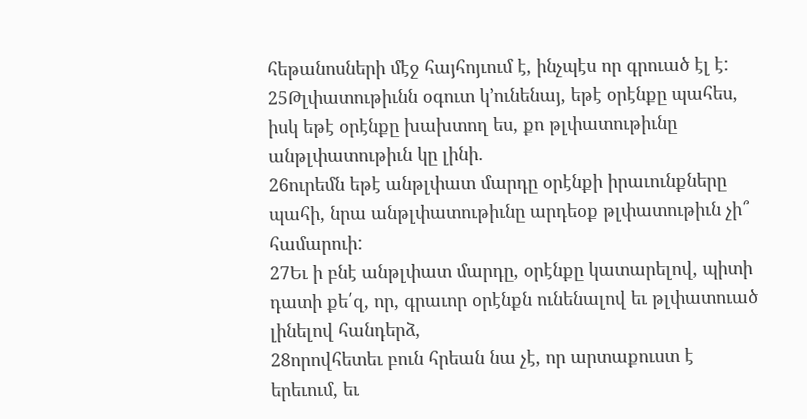հեթանոսների մէջ հայհոյւում է, ինչպէս որ գրուած էլ է:
25Թլփատութիւնն օգուտ կ՚ունենայ, եթէ օրէնքը պահես, իսկ եթէ օրէնքը խախտող ես, քո թլփատութիւնը անթլփատութիւն կը լինի.
26ուրեմն եթէ անթլփատ մարդը օրէնքի իրաւունքները պահի, նրա անթլփատութիւնը արդեօք թլփատութիւն չի՞ համարուի:
27Եւ ի բնէ անթլփատ մարդը, օրէնքը կատարելով, պիտի դատի քե՛զ, որ, գրաւոր օրէնքն ունենալով եւ թլփատուած լինելով հանդերձ,
28որովհետեւ բուն հրեան նա չէ, որ արտաքուստ է երեւում, եւ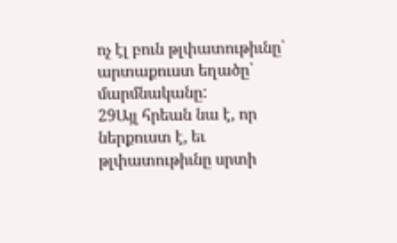ոչ էլ բուն թլփատութիւնը՝ արտաքուստ եղածը՝ մարմնականը:
29Այլ հրեան նա է, որ ներքուստ է, եւ թլփատութիւնը սրտի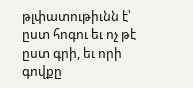թլփատութիւնն է՝ ըստ հոգու եւ ոչ թէ ըստ գրի, եւ որի գովքը